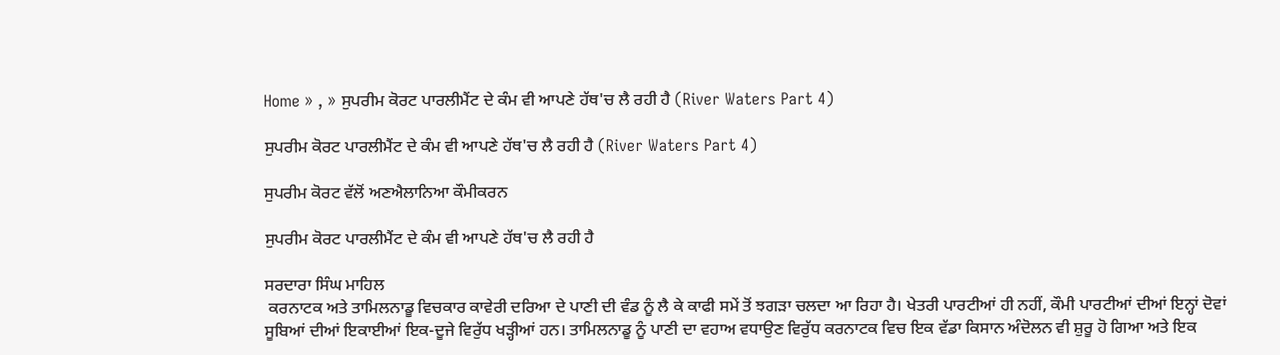Home » , » ਸੁਪਰੀਮ ਕੋਰਟ ਪਾਰਲੀਮੈਂਟ ਦੇ ਕੰਮ ਵੀ ਆਪਣੇ ਹੱਥ'ਚ ਲੈ ਰਹੀ ਹੈ (River Waters Part 4)

ਸੁਪਰੀਮ ਕੋਰਟ ਪਾਰਲੀਮੈਂਟ ਦੇ ਕੰਮ ਵੀ ਆਪਣੇ ਹੱਥ'ਚ ਲੈ ਰਹੀ ਹੈ (River Waters Part 4)

ਸੁਪਰੀਮ ਕੋਰਟ ਵੱਲੋਂ ਅਣਐਲਾਨਿਆ ਕੌਮੀਕਰਨ

ਸੁਪਰੀਮ ਕੋਰਟ ਪਾਰਲੀਮੈਂਟ ਦੇ ਕੰਮ ਵੀ ਆਪਣੇ ਹੱਥ'ਚ ਲੈ ਰਹੀ ਹੈ

ਸਰਦਾਰਾ ਸਿੰਘ ਮਾਹਿਲ
 ਕਰਨਾਟਕ ਅਤੇ ਤਾਮਿਲਨਾਡੂ ਵਿਚਕਾਰ ਕਾਵੇਰੀ ਦਰਿਆ ਦੇ ਪਾਣੀ ਦੀ ਵੰਡ ਨੂੰ ਲੈ ਕੇ ਕਾਫੀ ਸਮੇਂ ਤੋਂ ਝਗੜਾ ਚਲਦਾ ਆ ਰਿਹਾ ਹੈ। ਖੇਤਰੀ ਪਾਰਟੀਆਂ ਹੀ ਨਹੀਂ, ਕੌਮੀ ਪਾਰਟੀਆਂ ਦੀਆਂ ਇਨ੍ਹਾਂ ਦੋਵਾਂ ਸੂਬਿਆਂ ਦੀਆਂ ਇਕਾਈਆਂ ਇਕ-ਦੂਜੇ ਵਿਰੁੱਧ ਖੜ੍ਹੀਆਂ ਹਨ। ਤਾਮਿਲਨਾਡੂ ਨੂੰ ਪਾਣੀ ਦਾ ਵਹਾਅ ਵਧਾਉਣ ਵਿਰੁੱਧ ਕਰਨਾਟਕ ਵਿਚ ਇਕ ਵੱਡਾ ਕਿਸਾਨ ਅੰਦੋਲਨ ਵੀ ਸ਼ੁਰੂ ਹੋ ਗਿਆ ਅਤੇ ਇਕ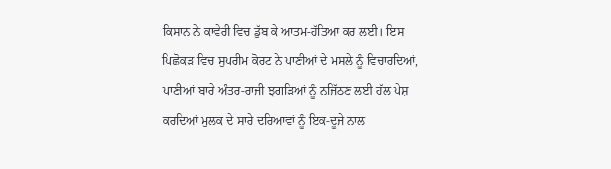ਕਿਸਾਨ ਨੇ ਕਾਵੇਰੀ ਵਿਚ ਡੁੱਬ ਕੇ ਆਤਮ-ਹੱਤਿਆ ਕਰ ਲਈ। ਇਸ ਪਿਛੋਕੜ ਵਿਚ ਸੁਪਰੀਮ ਕੋਰਟ ਨੇ ਪਾਣੀਆਂ ਦੇ ਮਸਲੇ ਨੂੰ ਵਿਚਾਰਦਿਆਂ, ਪਾਣੀਆਂ ਬਾਰੇ ਅੰਤਰ-ਰਾਜੀ ਝਗੜਿਆਂ ਨੂੰ ਨਜਿੱਠਣ ਲਈ ਹੱਲ ਪੇਸ਼ ਕਰਦਿਆਂ ਮੁਲਕ ਦੇ ਸਾਰੇ ਦਰਿਆਵਾਂ ਨੂੰ ਇਕ-ਦੂਜੇ ਨਾਲ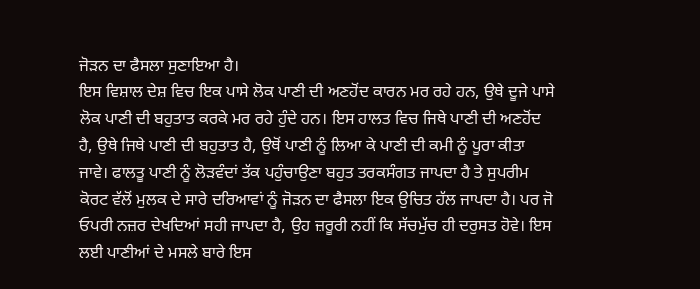ਜੋੜਨ ਦਾ ਫੈਸਲਾ ਸੁਣਾਇਆ ਹੈ।
ਇਸ ਵਿਸ਼ਾਲ ਦੇਸ਼ ਵਿਚ ਇਕ ਪਾਸੇ ਲੋਕ ਪਾਣੀ ਦੀ ਅਣਹੋਂਦ ਕਾਰਨ ਮਰ ਰਹੇ ਹਨ, ਉਥੇ ਦੂਜੇ ਪਾਸੇ ਲੋਕ ਪਾਣੀ ਦੀ ਬਹੁਤਾਤ ਕਰਕੇ ਮਰ ਰਹੇ ਹੁੰਦੇ ਹਨ। ਇਸ ਹਾਲਤ ਵਿਚ ਜਿਥੇ ਪਾਣੀ ਦੀ ਅਣਹੋਂਦ ਹੈ, ਉਥੇ ਜਿਥੇ ਪਾਣੀ ਦੀ ਬਹੁਤਾਤ ਹੈ, ਉਥੋਂ ਪਾਣੀ ਨੂੰ ਲਿਆ ਕੇ ਪਾਣੀ ਦੀ ਕਮੀ ਨੂੰ ਪੂਰਾ ਕੀਤਾ ਜਾਵੇ। ਫਾਲਤੂ ਪਾਣੀ ਨੂੰ ਲੋੜਵੰਦਾਂ ਤੱਕ ਪਹੁੰਚਾਉਣਾ ਬਹੁਤ ਤਰਕਸੰਗਤ ਜਾਪਦਾ ਹੈ ਤੇ ਸੁਪਰੀਮ ਕੋਰਟ ਵੱਲੋਂ ਮੁਲਕ ਦੇ ਸਾਰੇ ਦਰਿਆਵਾਂ ਨੂੰ ਜੋੜਨ ਦਾ ਫੈਸਲਾ ਇਕ ਉਚਿਤ ਹੱਲ ਜਾਪਦਾ ਹੈ। ਪਰ ਜੋ ਓਪਰੀ ਨਜ਼ਰ ਦੇਖਦਿਆਂ ਸਹੀ ਜਾਪਦਾ ਹੈ, ਉਹ ਜ਼ਰੂਰੀ ਨਹੀਂ ਕਿ ਸੱਚਮੁੱਚ ਹੀ ਦਰੁਸਤ ਹੋਵੇ। ਇਸ ਲਈ ਪਾਣੀਆਂ ਦੇ ਮਸਲੇ ਬਾਰੇ ਇਸ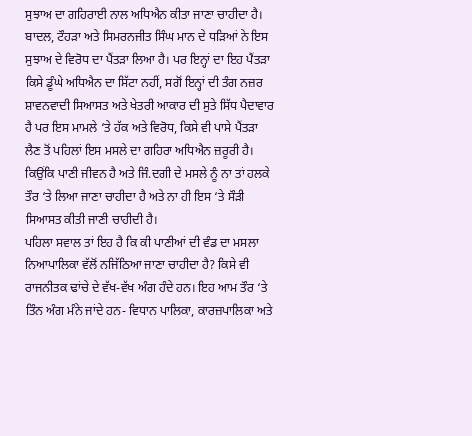ਸੁਝਾਅ ਦਾ ਗਹਿਰਾਈ ਨਾਲ ਅਧਿਐਨ ਕੀਤਾ ਜਾਣਾ ਚਾਹੀਦਾ ਹੈ। ਬਾਦਲ, ਟੌਹੜਾ ਅਤੇ ਸਿਮਰਨਜੀਤ ਸਿੰਘ ਮਾਨ ਦੇ ਧੜਿਆਂ ਨੇ ਇਸ ਸੁਝਾਅ ਦੇ ਵਿਰੋਧ ਦਾ ਪੈਂਤੜਾ ਲਿਆ ਹੈ। ਪਰ ਇਨ੍ਹਾਂ ਦਾ ਇਹ ਪੈਂਤੜਾ ਕਿਸੇ ਡੂੰਘੇ ਅਧਿਐਨ ਦਾ ਸਿੱਟਾ ਨਹੀਂ, ਸਗੋਂ ਇਨ੍ਹਾਂ ਦੀ ਤੰਗ ਨਜ਼ਰ ਸ਼ਾਵਨਵਾਦੀ ਸਿਆਸਤ ਅਤੇ ਖੇਤਰੀ ਆਕਾਰ ਦੀ ਸੁਤੇ ਸਿੱਧ ਪੈਦਾਵਾਰ ਹੈ ਪਰ ਇਸ ਮਾਮਲੇ ‘ਤੇ ਹੱਕ ਅਤੇ ਵਿਰੋਧ, ਕਿਸੇ ਵੀ ਪਾਸੇ ਪੈਂਤੜਾ ਲੈਣ ਤੋਂ ਪਹਿਲਾਂ ਇਸ ਮਸਲੇ ਦਾ ਗਹਿਰਾ ਅਧਿਐਨ ਜ਼ਰੂਰੀ ਹੈ। ਕਿਉਂਕਿ ਪਾਣੀ ਜੀਵਨ ਹੈ ਅਤੇ ਜਿੰ.ਦਗੀ ਦੇ ਮਸਲੇ ਨੂੰ ਨਾ ਤਾਂ ਹਲਕੇ ਤੌਰ ‘ਤੇ ਲਿਆ ਜਾਣਾ ਚਾਹੀਦਾ ਹੈ ਅਤੇ ਨਾ ਹੀ ਇਸ ‘ਤੇ ਸੌੜੀ ਸਿਆਸਤ ਕੀਤੀ ਜਾਣੀ ਚਾਹੀਦੀ ਹੈ।
ਪਹਿਲਾ ਸਵਾਲ ਤਾਂ ਇਹ ਹੈ ਕਿ ਕੀ ਪਾਣੀਆਂ ਦੀ ਵੰਡ ਦਾ ਮਸਲਾ ਨਿਆਪਾਲਿਕਾ ਵੱਲੋਂ ਨਜਿੱਠਿਆ ਜਾਣਾ ਚਾਹੀਦਾ ਹੈ? ਕਿਸੇ ਵੀ ਰਾਜਨੀਤਕ ਢਾਂਚੇ ਦੇ ਵੱਖ-ਵੱਖ ਅੰਗ ਹੰਦੇ ਹਨ। ਇਹ ਆਮ ਤੌਰ ‘ਤੇ ਤਿੰਨ ਅੰਗ ਮੰਨੇ ਜਾਂਦੇ ਹਨ- ਵਿਧਾਨ ਪਾਲਿਕਾ, ਕਾਰਜ਼ਪਾਲਿਕਾ ਅਤੇ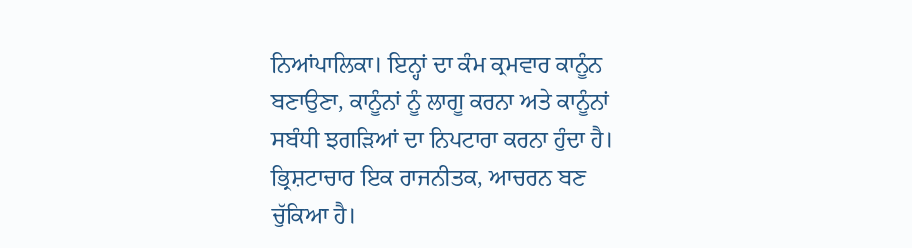ਨਿਆਂਪਾਲਿਕਾ। ਇਨ੍ਹਾਂ ਦਾ ਕੰਮ ਕ੍ਰਮਵਾਰ ਕਾਨੂੰਨ ਬਣਾਉਣਾ, ਕਾਨੂੰਨਾਂ ਨੂੰ ਲਾਗੂ ਕਰਨਾ ਅਤੇ ਕਾਨੂੰਨਾਂ ਸਬੰਧੀ ਝਗੜਿਆਂ ਦਾ ਨਿਪਟਾਰਾ ਕਰਨਾ ਹੁੰਦਾ ਹੈ।
ਭ੍ਰਿਸ਼ਟਾਚਾਰ ਇਕ ਰਾਜਨੀਤਕ, ਆਚਰਨ ਬਣ ਚੁੱਕਿਆ ਹੈ।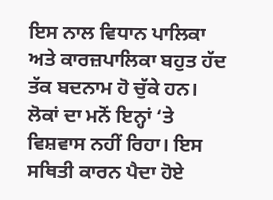ਇਸ ਨਾਲ ਵਿਧਾਨ ਪਾਲਿਕਾ ਅਤੇ ਕਾਰਜ਼ਪਾਲਿਕਾ ਬਹੁਤ ਹੱਦ ਤੱਕ ਬਦਨਾਮ ਹੋ ਚੁੱਕੇ ਹਨ। ਲੋਕਾਂ ਦਾ ਮਨੋਂ ਇਨ੍ਹਾਂ ‘ਤੇ ਵਿਸ਼ਵਾਸ ਨਹੀਂ ਰਿਹਾ। ਇਸ ਸਥਿਤੀ ਕਾਰਨ ਪੈਦਾ ਹੋਏ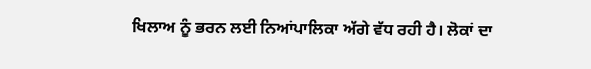ਖਿਲਾਅ ਨੂੰ ਭਰਨ ਲਈ ਨਿਆਂਪਾਲਿਕਾ ਅੱਗੇ ਵੱਧ ਰਹੀ ਹੈ। ਲੋਕਾਂ ਦਾ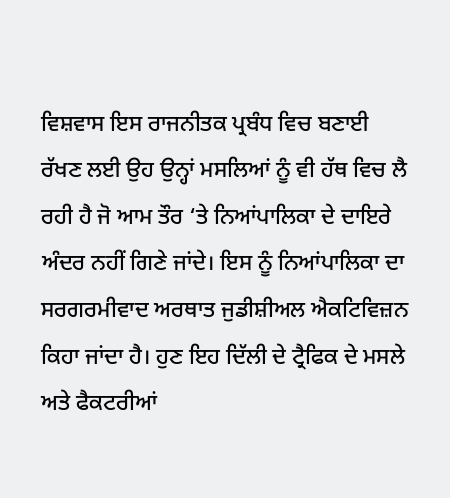ਵਿਸ਼ਵਾਸ ਇਸ ਰਾਜਨੀਤਕ ਪ੍ਰਬੰਧ ਵਿਚ ਬਣਾਈ ਰੱਖਣ ਲਈ ਉਹ ਉਨ੍ਹਾਂ ਮਸਲਿਆਂ ਨੂੰ ਵੀ ਹੱਥ ਵਿਚ ਲੈ ਰਹੀ ਹੈ ਜੋ ਆਮ ਤੌਰ ‘ਤੇ ਨਿਆਂਪਾਲਿਕਾ ਦੇ ਦਾਇਰੇ ਅੰਦਰ ਨਹੀਂ ਗਿਣੇ ਜਾਂਦੇ। ਇਸ ਨੂੰ ਨਿਆਂਪਾਲਿਕਾ ਦਾ ਸਰਗਰਮੀਵਾਦ ਅਰਥਾਤ ਜੁਡੀਸ਼ੀਅਲ ਐਕਟਿਵਿਜ਼ਨ ਕਿਹਾ ਜਾਂਦਾ ਹੈ। ਹੁਣ ਇਹ ਦਿੱਲੀ ਦੇ ਟ੍ਰੈਫਿਕ ਦੇ ਮਸਲੇ ਅਤੇ ਫੈਕਟਰੀਆਂ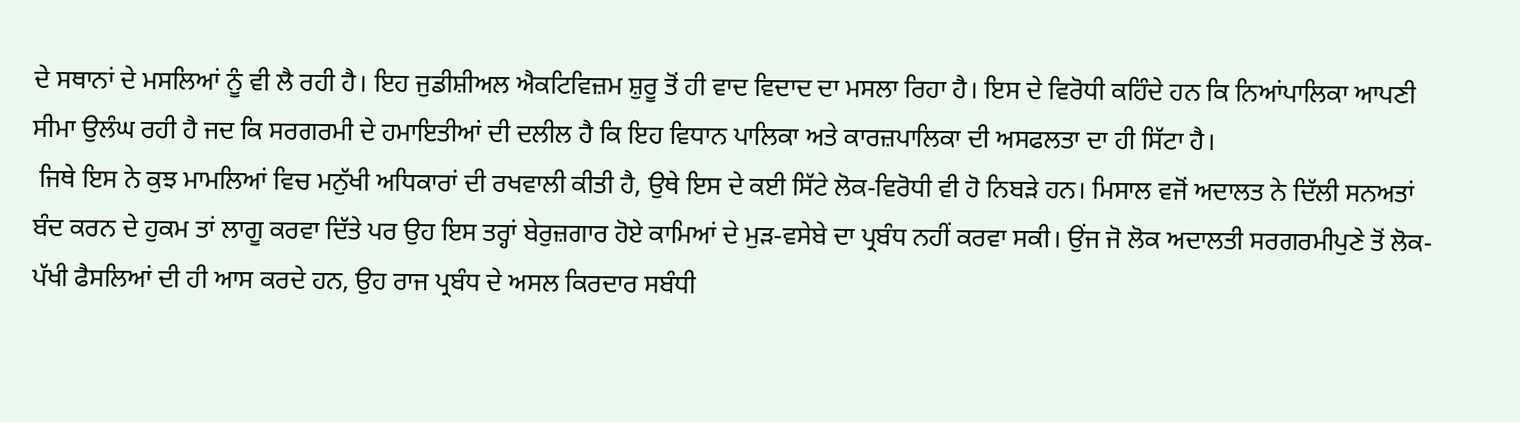ਦੇ ਸਥਾਨਾਂ ਦੇ ਮਸਲਿਆਂ ਨੂੰ ਵੀ ਲੈ ਰਹੀ ਹੈ। ਇਹ ਜੁਡੀਸ਼ੀਅਲ ਐਕਟਿਵਿਜ਼ਮ ਸ਼ੁਰੂ ਤੋਂ ਹੀ ਵਾਦ ਵਿਦਾਦ ਦਾ ਮਸਲਾ ਰਿਹਾ ਹੈ। ਇਸ ਦੇ ਵਿਰੋਧੀ ਕਹਿੰਦੇ ਹਨ ਕਿ ਨਿਆਂਪਾਲਿਕਾ ਆਪਣੀ ਸੀਮਾ ਉਲੰਘ ਰਹੀ ਹੈ ਜਦ ਕਿ ਸਰਗਰਮੀ ਦੇ ਹਮਾਇਤੀਆਂ ਦੀ ਦਲੀਲ ਹੈ ਕਿ ਇਹ ਵਿਧਾਨ ਪਾਲਿਕਾ ਅਤੇ ਕਾਰਜ਼ਪਾਲਿਕਾ ਦੀ ਅਸਫਲਤਾ ਦਾ ਹੀ ਸਿੱਟਾ ਹੈ।
 ਜਿਥੇ ਇਸ ਨੇ ਕੁਝ ਮਾਮਲਿਆਂ ਵਿਚ ਮਨੁੱਖੀ ਅਧਿਕਾਰਾਂ ਦੀ ਰਖਵਾਲੀ ਕੀਤੀ ਹੈ, ਉਥੇ ਇਸ ਦੇ ਕਈ ਸਿੱਟੇ ਲੋਕ-ਵਿਰੋਧੀ ਵੀ ਹੋ ਨਿਬੜੇ ਹਨ। ਮਿਸਾਲ ਵਜੋਂ ਅਦਾਲਤ ਨੇ ਦਿੱਲੀ ਸਨਅਤਾਂ ਬੰਦ ਕਰਨ ਦੇ ਹੁਕਮ ਤਾਂ ਲਾਗੂ ਕਰਵਾ ਦਿੱਤੇ ਪਰ ਉਹ ਇਸ ਤਰ੍ਹਾਂ ਬੇਰੁਜ਼ਗਾਰ ਹੋਏ ਕਾਮਿਆਂ ਦੇ ਮੁੜ-ਵਸੇਬੇ ਦਾ ਪ੍ਰਬੰਧ ਨਹੀਂ ਕਰਵਾ ਸਕੀ। ਉਂਜ ਜੋ ਲੋਕ ਅਦਾਲਤੀ ਸਰਗਰਮੀਪੁਣੇ ਤੋਂ ਲੋਕ-ਪੱਖੀ ਫੈਸਲਿਆਂ ਦੀ ਹੀ ਆਸ ਕਰਦੇ ਹਨ, ਉਹ ਰਾਜ ਪ੍ਰਬੰਧ ਦੇ ਅਸਲ ਕਿਰਦਾਰ ਸਬੰਧੀ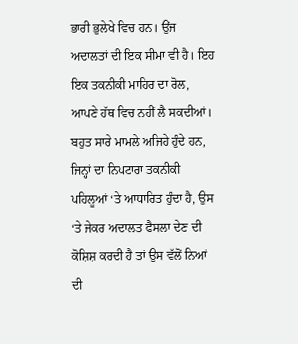ਭਾਰੀ ਭੁਲੇਖੇ ਵਿਚ ਹਨ। ਉਂਜ ਅਦਾਲਤਾਂ ਦੀ ਇਕ ਸੀਮਾ ਵੀ ਹੈ। ਇਹ ਇਕ ਤਕਨੀਕੀ ਮਾਹਿਰ ਦਾ ਰੋਲ, ਆਪਣੇ ਹੱਥ ਵਿਚ ਨਹੀਂ ਲੈ ਸਕਦੀਆਂ। ਬਹੁਤ ਸਾਰੇ ਮਾਮਲੇ ਅਜਿਹੇ ਹੁੰਦੇ ਹਨ, ਜਿਨ੍ਹਾਂ ਦਾ ਨਿਪਟਾਰਾ ਤਕਨੀਕੀ ਪਹਿਲੂਆਂ ‘ਤੇ ਆਧਾਰਿਤ ਹੁੰਦਾ ਹੈ, ਉਸ ‘ਤੇ ਜੇਕਰ ਅਦਾਲਤ ਫੈਸਲਾ ਦੇਣ ਦੀ ਕੋਸ਼ਿਸ਼ ਕਰਦੀ ਹੈ ਤਾਂ ਉਸ ਵੱਲੋਂ ਨਿਆਂ ਦੀ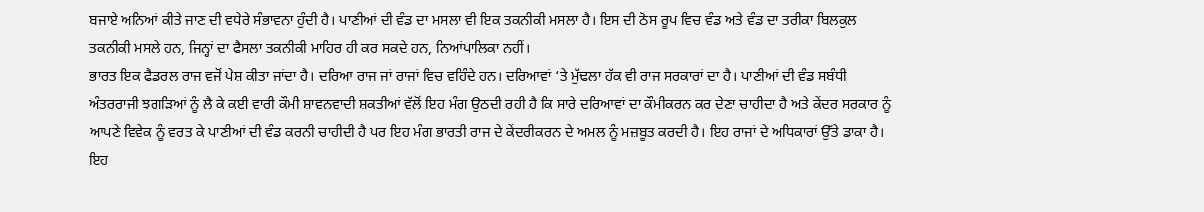ਬਜਾਏ ਅਨਿਆਂ ਕੀਤੇ ਜਾਣ ਦੀ ਵਧੇਰੇ ਸੰਭਾਵਨਾ ਹੁੰਦੀ ਹੈ। ਪਾਣੀਆਂ ਦੀ ਵੰਡ ਦਾ ਮਸਲਾ ਵੀ ਇਕ ਤਕਨੀਕੀ ਮਸਲਾ ਹੈ। ਇਸ ਦੀ ਠੋਸ ਰੂਪ ਵਿਚ ਵੰਡ ਅਤੇ ਵੰਡ ਦਾ ਤਰੀਕਾ ਬਿਲਕੁਲ ਤਕਨੀਕੀ ਮਸਲੇ ਹਨ, ਜਿਨ੍ਹਾਂ ਦਾ ਫੈਸਲਾ ਤਕਨੀਕੀ ਮਾਹਿਰ ਹੀ ਕਰ ਸਕਦੇ ਹਨ, ਨਿਆਂਪਾਲਿਕਾ ਨਹੀਂ।
ਭਾਰਤ ਇਕ ਫੈਡਰਲ ਰਾਜ ਵਜੋਂ ਪੇਸ਼ ਕੀਤਾ ਜਾਂਦਾ ਹੈ। ਦਰਿਆ ਰਾਜ ਜਾਂ ਰਾਜਾਂ ਵਿਚ ਵਹਿੰਦੇ ਹਨ। ਦਰਿਆਵਾਂ ‘ਤੇ ਮੁੱਢਲਾ ਹੱਕ ਵੀ ਰਾਜ ਸਰਕਾਰਾਂ ਦਾ ਹੈ। ਪਾਣੀਆਂ ਦੀ ਵੰਡ ਸਬੰਧੀ ਅੰਤਰਰਾਜੀ ਝਗੜਿਆਂ ਨੂੰ ਲੈ ਕੇ ਕਈ ਵਾਰੀ ਕੌਮੀ ਸ਼ਾਵਨਵਾਦੀ ਸ਼ਕਤੀਆਂ ਵੱਲੋਂ ਇਹ ਮੰਗ ਉਠਦੀ ਰਹੀ ਹੈ ਕਿ ਸਾਰੇ ਦਰਿਆਵਾਂ ਦਾ ਕੌਮੀਕਰਨ ਕਰ ਦੇਣਾ ਚਾਹੀਦਾ ਹੈ ਅਤੇ ਕੇਂਦਰ ਸਰਕਾਰ ਨੂੰ ਆਪਣੇ ਵਿਵੇਕ ਨੂੰ ਵਰਤ ਕੇ ਪਾਣੀਆਂ ਦੀ ਵੰਡ ਕਰਨੀ ਚਾਹੀਦੀ ਹੈ ਪਰ ਇਹ ਮੰਗ ਭਾਰਤੀ ਰਾਜ ਦੇ ਕੇਂਦਰੀਕਰਨ ਦੇ ਅਮਲ ਨੂੰ ਮਜ਼ਬੂਤ ਕਰਦੀ ਹੈ। ਇਹ ਰਾਜਾਂ ਦੇ ਅਧਿਕਾਰਾਂ ਉੱਤੇ ਡਾਕਾ ਹੈ। ਇਹ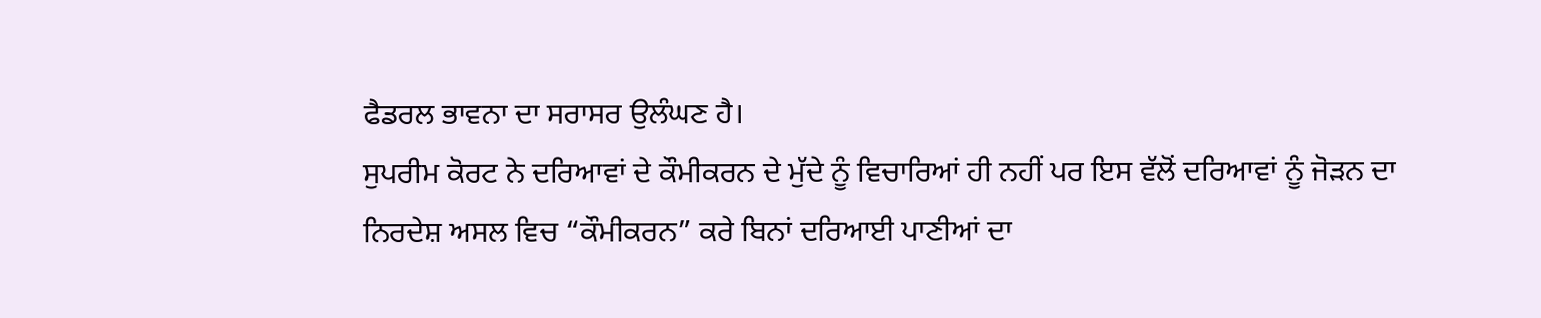ਫੈਡਰਲ ਭਾਵਨਾ ਦਾ ਸਰਾਸਰ ਉਲੰਘਣ ਹੈ।
ਸੁਪਰੀਮ ਕੋਰਟ ਨੇ ਦਰਿਆਵਾਂ ਦੇ ਕੌਮੀਕਰਨ ਦੇ ਮੁੱਦੇ ਨੂੰ ਵਿਚਾਰਿਆਂ ਹੀ ਨਹੀਂ ਪਰ ਇਸ ਵੱਲੋਂ ਦਰਿਆਵਾਂ ਨੂੰ ਜੋੜਨ ਦਾ ਨਿਰਦੇਸ਼ ਅਸਲ ਵਿਚ “ਕੌਮੀਕਰਨ” ਕਰੇ ਬਿਨਾਂ ਦਰਿਆਈ ਪਾਣੀਆਂ ਦਾ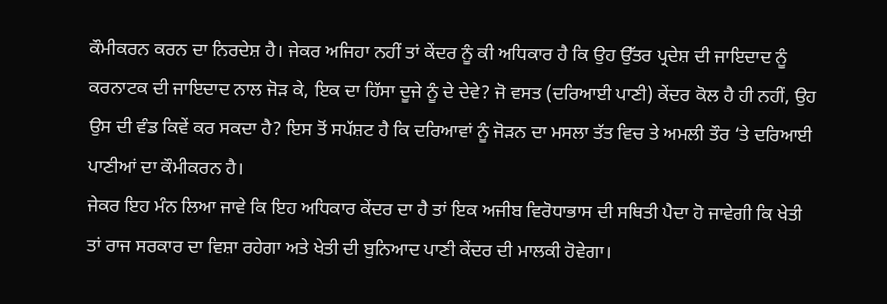ਕੌਮੀਕਰਨ ਕਰਨ ਦਾ ਨਿਰਦੇਸ਼ ਹੈ। ਜੇਕਰ ਅਜਿਹਾ ਨਹੀਂ ਤਾਂ ਕੇਂਦਰ ਨੂੰ ਕੀ ਅਧਿਕਾਰ ਹੈ ਕਿ ਉਹ ਉੱਤਰ ਪ੍ਰਦੇਸ਼ ਦੀ ਜਾਇਦਾਦ ਨੂੰ ਕਰਨਾਟਕ ਦੀ ਜਾਇਦਾਦ ਨਾਲ ਜੋੜ ਕੇ, ਇਕ ਦਾ ਹਿੱਸਾ ਦੂਜੇ ਨੂੰ ਦੇ ਦੇਵੇ? ਜੋ ਵਸਤ (ਦਰਿਆਈ ਪਾਣੀ) ਕੇਂਦਰ ਕੋਲ ਹੈ ਹੀ ਨਹੀਂ, ਉਹ ਉਸ ਦੀ ਵੰਡ ਕਿਵੇਂ ਕਰ ਸਕਦਾ ਹੈ? ਇਸ ਤੋਂ ਸਪੱਸ਼ਟ ਹੈ ਕਿ ਦਰਿਆਵਾਂ ਨੂੰ ਜੋੜਨ ਦਾ ਮਸਲਾ ਤੱਤ ਵਿਚ ਤੇ ਅਮਲੀ ਤੌਰ ‘ਤੇ ਦਰਿਆਈ ਪਾਣੀਆਂ ਦਾ ਕੌਮੀਕਰਨ ਹੈ।
ਜੇਕਰ ਇਹ ਮੰਨ ਲਿਆ ਜਾਵੇ ਕਿ ਇਹ ਅਧਿਕਾਰ ਕੇਂਦਰ ਦਾ ਹੈ ਤਾਂ ਇਕ ਅਜੀਬ ਵਿਰੋਧਾਭਾਸ ਦੀ ਸਥਿਤੀ ਪੈਦਾ ਹੋ ਜਾਵੇਗੀ ਕਿ ਖੇਤੀ ਤਾਂ ਰਾਜ ਸਰਕਾਰ ਦਾ ਵਿਸ਼ਾ ਰਹੇਗਾ ਅਤੇ ਖੇਤੀ ਦੀ ਬੁਨਿਆਦ ਪਾਣੀ ਕੇਂਦਰ ਦੀ ਮਾਲਕੀ ਹੋਵੇਗਾ।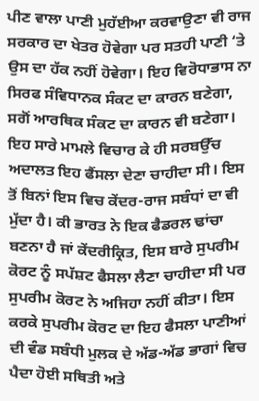ਪੀਣ ਵਾਲਾ ਪਾਣੀ ਮੁਹੱਈਆ ਕਰਵਾਉਣਾ ਵੀ ਰਾਜ ਸਰਕਾਰ ਦਾ ਖੇਤਰ ਹੋਵੇਗਾ ਪਰ ਸਤਹੀ ਪਾਣੀ ‘ਤੇ ਉਸ ਦਾ ਹੱਕ ਨਹੀਂ ਹੋਵੇਗਾ। ਇਹ ਵਿਰੋਧਾਭਾਸ ਨਾ ਸਿਰਫ ਸੰਵਿਧਾਨਕ ਸੰਕਟ ਦਾ ਕਾਰਨ ਬਣੇਗਾ, ਸਗੋਂ ਆਰਥਿਕ ਸੰਕਟ ਦਾ ਕਾਰਨ ਵੀ ਬਣੇਗਾ। ਇਹ ਸਾਰੇ ਮਾਮਲੇ ਵਿਚਾਰ ਕੇ ਹੀ ਸਰਬਉੱਚ ਅਦਾਲਤ ਇਹ ਫੈਂਸਲਾ ਦੇਣਾ ਚਾਹੀਦਾ ਸੀ। ਇਸ ਤੋਂ ਬਿਨਾਂ ਇਸ ਵਿਚ ਕੇਂਦਰ-ਰਾਜ ਸਬੰਧਾਂ ਦਾ ਵੀ ਮੁੱਦਾ ਹੈ। ਕੀ ਭਾਰਤ ਨੇ ਇਕ ਫੈਡਰਲ ਢਾਂਚਾ ਬਣਨਾ ਹੈ ਜਾਂ ਕੇਂਦਰੀਕ੍ਰਿਤ, ਇਸ ਬਾਰੇ ਸੁਪਰੀਮ ਕੋਰਟ ਨੂੰ ਸਪੱਸ਼ਟ ਫੈਸਲਾ ਲੈਣਾ ਚਾਹੀਦਾ ਸੀ ਪਰ ਸੁਪਰੀਮ ਕੋਰਟ ਨੇ ਅਜਿਹਾ ਨਹੀਂ ਕੀਤਾ। ਇਸ ਕਰਕੇ ਸੁਪਰੀਮ ਕੋਰਟ ਦਾ ਇਹ ਫੈਸਲਾ ਪਾਣੀਆਂ ਦੀ ਵੰਡ ਸਬੰਧੀ ਮੁਲਕ ਦੇ ਅੱਡ-ਅੱਡ ਭਾਗਾਂ ਵਿਚ ਪੈਦਾ ਹੋਈ ਸਥਿਤੀ ਅਤੇ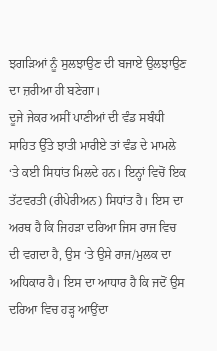ਝਗੜਿਆਂ ਨੂੰ ਸੁਲਝਾਉਣ ਦੀ ਬਜਾਏ ਉਲਝਾਉਣ ਦਾ ਜ਼ਰੀਆ ਹੀ ਬਣੇਗਾ।
ਦੂਜੇ ਜੇਕਰ ਅਸੀਂ ਪਾਣੀਆਂ ਦੀ ਵੰਡ ਸਬੰਧੀ ਸਾਹਿਤ ਉੱਤੇ ਝਾਤੀ ਮਾਰੀਏ ਤਾਂ ਵੰਡ ਦੇ ਮਾਮਲੇ ‘ਤੇ ਕਈ ਸਿਧਾਂਤ ਮਿਲਦੇ ਹਨ। ਇਨ੍ਹਾਂ ਵਿਚੋਂ ਇਕ ਤੱਟਵਰਤੀ (ਰੀਪੇਰੀਅਨ) ਸਿਧਾਂਤ ਹੈ। ਇਸ ਦਾ ਅਰਥ ਹੈ ਕਿ ਜਿਹੜਾ ਦਰਿਆ ਜਿਸ ਰਾਜ ਵਿਚ ਦੀ ਵਗਦਾ ਹੈ, ਉਸ ‘ਤੇ ਉਸੇ ਰਾਜ/ਮੁਲਕ ਦਾ ਅਧਿਕਾਰ ਹੈ। ਇਸ ਦਾ ਆਧਾਰ ਹੈ ਕਿ ਜਦੋਂ ਉਸ ਦਰਿਆ ਵਿਚ ਹੜ੍ਹ ਆਉਂਦਾ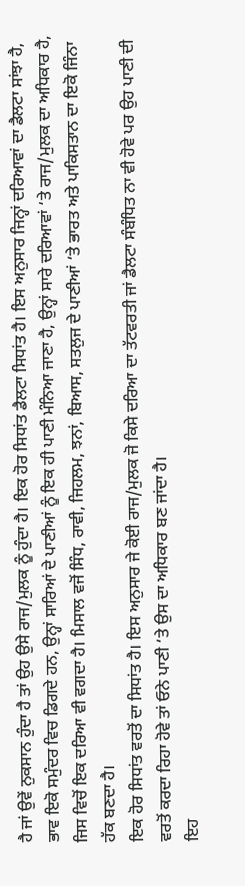ਹੈ ਜਾਂ ਉਵੇਂ ਨੁਕਸਾਨ ਹੁੰਦਾ ਹੈ ਤਾਂ ਉਹ ਉਸੇ ਰਾਜ/ਮੁਲਕ ਨੂੰ ਹੁੰਦਾ ਹੈ। ਇਕ ਹੋਰ ਸਿਧਾਂਤ ਡੈਲਟਾ ਸਿਧਾਂਤ ਹੈ। ਇਸ ਅਨੁਸਾਰ ਜਿਨ੍ਹਾਂ ਦਰਿਆਵਾਂ ਦਾ ਡੈਲਟਾ ਸਾਂਝਾ ਹੈ, ਭਾਵ ਇਕੋ ਸਮੁੰਦਰ ਵਿਚ ਡਿਗਦੇ ਹਨ, ਉਨ੍ਹਾਂ ਸਾਰਿਆਂ ਦੇ ਪਾਣੀਆਂ ਨੂੰ ਇਕ ਹੀ ਪਾਣੀ ਮੰਨਿਆ ਜਾਣਾ ਹੈ, ਉਨ੍ਹਾਂ ਸਾਰੇ ਦਰਿਆਵਾਂ ‘ਤੇ ਰਾਜ/ਮੁਲਕ ਦਾ ਅਧਿਕਾਰ ਹੈ, ਜਿਸ ਵਿਚੋਂ ਇਕ ਦਰਿਆ ਵੀ ਵਗਦਾ ਹੈ। ਮਿਸਾਲ ਵਜੋਂ ਸਿੰਧ, ਰਾਵੀ, ਜਿਹਲਮ, ਝਨਾਂ, ਬਿਆਸ, ਸਤਲੁਜ ਦੇ ਪਾਣੀਆਂ ‘ਤੇ ਭਾਰਤ ਅਤੇ ਪਾਕਿਸਤਾਨ ਦਾ ਇਕੋ ਜਿੰਨਾ ਹੱਕ ਬਣਦਾ ਹੈ।
ਇਕ ਹੋਰ ਸਿਧਾਂਤ ਵਰਤੋਂ ਦਾ ਸਿਧਾਂਤ ਹੈ। ਇਸ ਅਨੁਸਾਰ ਜੇ ਕੋਈ ਰਾਜ/ਮੁਲਕ ਜੋ ਕਿਸੇ ਦਰਿਆ ਦਾ ਤੱਟਵਰਤੀ ਜਾਂ ਡੈਲਟਾ ਸੰਬੰਧਿਤ ਨਾ ਵੀ ਹੋਵੇ ਪਰ ਉਹ ਪਾਣੀ ਦੀ ਵਰਤੋਂ ਕਰਦਾ ਰਿਹਾ ਹੋਵੇ ਤਾਂ ਓਨੇ ਪਾਣੀ ‘ਤੇ ਉਸ ਦਾ ਅਧਿਕਾਰ ਬਣ ਜਾਂਦਾ ਹੈ।
ਇਹ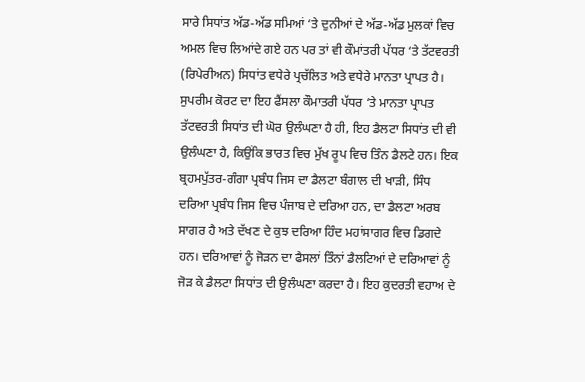ਸਾਰੇ ਸਿਧਾਂਤ ਅੱਡ-ਅੱਡ ਸਮਿਆਂ ‘ਤੇ ਦੁਨੀਆਂ ਦੇ ਅੱਡ-ਅੱਡ ਮੁਲਕਾਂ ਵਿਚ ਅਮਲ ਵਿਚ ਲਿਆਂਦੇ ਗਏ ਹਨ ਪਰ ਤਾਂ ਵੀ ਕੌਮਾਂਤਰੀ ਪੱਧਰ ‘ਤੇ ਤੱਟਵਰਤੀ (ਰਿਪੇਰੀਅਨ) ਸਿਧਾਂਤ ਵਧੇਰੇ ਪ੍ਰਚੱਲਿਤ ਅਤੇ ਵਧੇਰੇ ਮਾਨਤਾ ਪ੍ਰਾਪਤ ਹੈ। ਸੁਪਰੀਮ ਕੋਰਟ ਦਾ ਇਹ ਫੈਂਸਲਾ ਕੌਮਾਤਰੀ ਪੱਧਰ ‘ਤੇ ਮਾਨਤਾ ਪ੍ਰਾਪਤ ਤੱਟਵਰਤੀ ਸਿਧਾਂਤ ਦੀ ਘੋਰ ਉਲੰਘਣਾ ਹੈ ਹੀ, ਇਹ ਡੈਲਟਾ ਸਿਧਾਂਤ ਦੀ ਵੀ ਉਲੰਘਣਾ ਹੈ, ਕਿਉਂਕਿ ਭਾਰਤ ਵਿਚ ਮੁੱਖ ਰੂਪ ਵਿਚ ਤਿੰਨ ਡੈਲਟੇ ਹਨ। ਇਕ ਬ੍ਰਹਮਪੁੱਤਰ-ਗੰਗਾ ਪ੍ਰਬੰਧ ਜਿਸ ਦਾ ਡੈਲਟਾ ਬੰਗਾਲ ਦੀ ਖਾੜੀ, ਸਿੰਧ ਦਰਿਆ ਪ੍ਰਬੰਧ ਜਿਸ ਵਿਚ ਪੰਜਾਬ ਦੇ ਦਰਿਆ ਹਨ, ਦਾ ਡੈਲਟਾ ਅਰਬ ਸਾਗਰ ਹੈ ਅਤੇ ਦੱਖਣ ਦੇ ਕੁਝ ਦਰਿਆ ਹਿੰਦ ਮਹਾਂਸਾਗਰ ਵਿਚ ਡਿਗਦੇ ਹਨ। ਦਰਿਆਵਾਂ ਨੂੰ ਜੋੜਨ ਦਾ ਫੈਸਲਾਂ ਤਿੰਨਾਂ ਡੈਲਟਿਆਂ ਦੇ ਦਰਿਆਵਾਂ ਨੂੰ ਜੋੜ ਕੇ ਡੈਲਟਾ ਸਿਧਾਂਤ ਦੀ ਉਲੰਘਣਾ ਕਰਦਾ ਹੈ। ਇਹ ਕੁਦਰਤੀ ਵਹਾਅ ਦੇ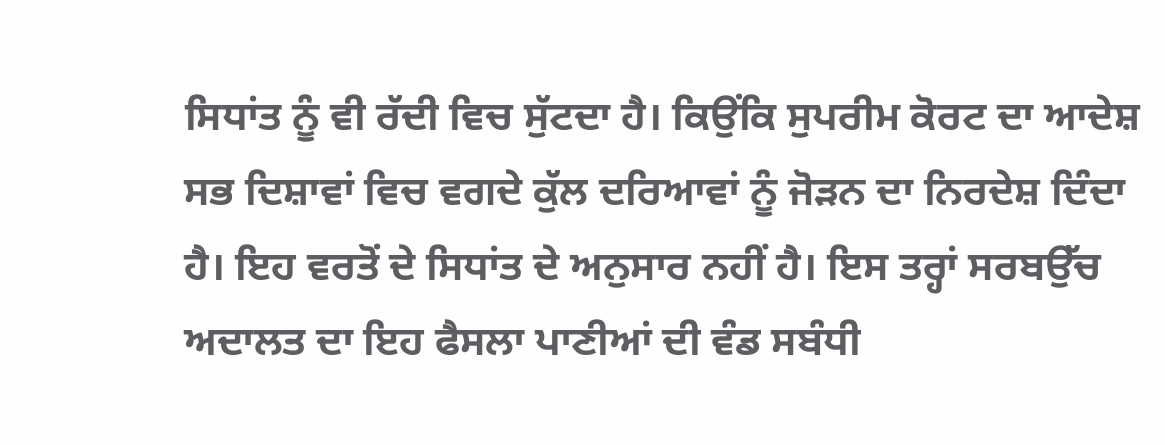ਸਿਧਾਂਤ ਨੂੰ ਵੀ ਰੱਦੀ ਵਿਚ ਸੁੱਟਦਾ ਹੈ। ਕਿਉਂਕਿ ਸੁਪਰੀਮ ਕੋਰਟ ਦਾ ਆਦੇਸ਼ ਸਭ ਦਿਸ਼ਾਵਾਂ ਵਿਚ ਵਗਦੇ ਕੁੱਲ ਦਰਿਆਵਾਂ ਨੂੰ ਜੋੜਨ ਦਾ ਨਿਰਦੇਸ਼ ਦਿੰਦਾ ਹੈ। ਇਹ ਵਰਤੋਂ ਦੇ ਸਿਧਾਂਤ ਦੇ ਅਨੁਸਾਰ ਨਹੀਂ ਹੈ। ਇਸ ਤਰ੍ਹਾਂ ਸਰਬਉੱਚ ਅਦਾਲਤ ਦਾ ਇਹ ਫੈਸਲਾ ਪਾਣੀਆਂ ਦੀ ਵੰਡ ਸਬੰਧੀ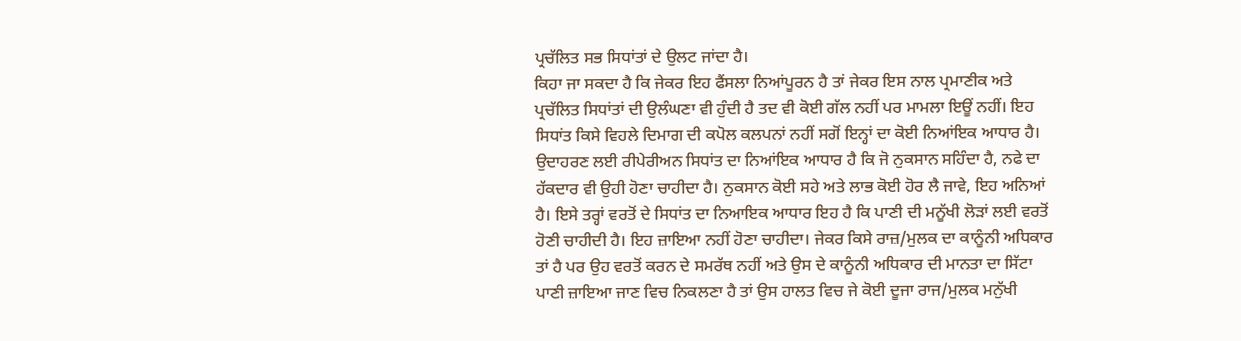ਪ੍ਰਚੱਲਿਤ ਸਭ ਸਿਧਾਂਤਾਂ ਦੇ ਉਲਟ ਜਾਂਦਾ ਹੈ।
ਕਿਹਾ ਜਾ ਸਕਦਾ ਹੈ ਕਿ ਜੇਕਰ ਇਹ ਫੈਂਸਲਾ ਨਿਆਂਪੂਰਨ ਹੈ ਤਾਂ ਜੇਕਰ ਇਸ ਨਾਲ ਪ੍ਰਮਾਣੀਕ ਅਤੇ ਪ੍ਰਚੱਲਿਤ ਸਿਧਾਂਤਾਂ ਦੀ ਉਲੰਘਣਾ ਵੀ ਹੁੰਦੀ ਹੈ ਤਦ ਵੀ ਕੋਈ ਗੱਲ ਨਹੀਂ ਪਰ ਮਾਮਲਾ ਇਊਂ ਨਹੀਂ। ਇਹ ਸਿਧਾਂਤ ਕਿਸੇ ਵਿਹਲੇ ਦਿਮਾਗ ਦੀ ਕਪੋਲ ਕਲਪਨਾਂ ਨਹੀਂ ਸਗੋਂ ਇਨ੍ਹਾਂ ਦਾ ਕੋਈ ਨਿਆਂਇਕ ਆਧਾਰ ਹੈ। ਉਦਾਹਰਣ ਲਈ ਰੀਪੇਰੀਅਨ ਸਿਧਾਂਤ ਦਾ ਨਿਆਂਇਕ ਆਧਾਰ ਹੈ ਕਿ ਜੋ ਨੁਕਸਾਨ ਸਹਿੰਦਾ ਹੈ, ਨਫੇ ਦਾ ਹੱਕਦਾਰ ਵੀ ਉਹੀ ਹੋਣਾ ਚਾਹੀਦਾ ਹੈ। ਨੁਕਸਾਨ ਕੋਈ ਸਹੇ ਅਤੇ ਲਾਭ ਕੋਈ ਹੋਰ ਲੈ ਜਾਵੇ, ਇਹ ਅਨਿਆਂ ਹੈ। ਇਸੇ ਤਰ੍ਹਾਂ ਵਰਤੋਂ ਦੇ ਸਿਧਾਂਤ ਦਾ ਨਿਆਇਕ ਆਧਾਰ ਇਹ ਹੈ ਕਿ ਪਾਣੀ ਦੀ ਮਨੂੱਖੀ ਲੋੜਾਂ ਲਈ ਵਰਤੋਂ ਹੋਣੀ ਚਾਹੀਦੀ ਹੈ। ਇਹ ਜ਼ਾਇਆ ਨਹੀਂ ਹੋਣਾ ਚਾਹੀਦਾ। ਜੇਕਰ ਕਿਸੇ ਰਾਜ਼/ਮੁਲਕ ਦਾ ਕਾਨੂੰਨੀ ਅਧਿਕਾਰ ਤਾਂ ਹੈ ਪਰ ਉਹ ਵਰਤੋਂ ਕਰਨ ਦੇ ਸਮਰੱਥ ਨਹੀਂ ਅਤੇ ਉਸ ਦੇ ਕਾਨੂੰਨੀ ਅਧਿਕਾਰ ਦੀ ਮਾਨਤਾ ਦਾ ਸਿੱਟਾ ਪਾਣੀ ਜ਼ਾਇਆ ਜਾਣ ਵਿਚ ਨਿਕਲਣਾ ਹੈ ਤਾਂ ਉਸ ਹਾਲਤ ਵਿਚ ਜੇ ਕੋਈ ਦੂਜਾ ਰਾਜ/ਮੁਲਕ ਮਨੁੱਖੀ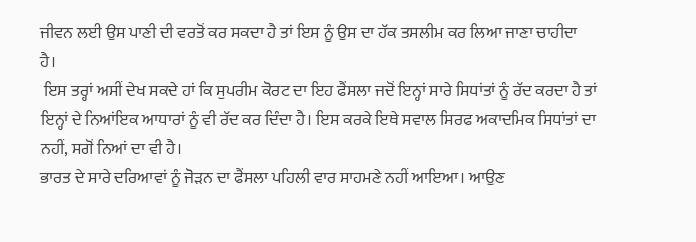ਜੀਵਨ ਲਈ ਉਸ ਪਾਣੀ ਦੀ ਵਰਤੋਂ ਕਰ ਸਕਦਾ ਹੈ ਤਾਂ ਇਸ ਨੂੰ ਉਸ ਦਾ ਹੱਕ ਤਸਲੀਮ ਕਰ ਲਿਆ ਜਾਣਾ ਚਾਹੀਦਾ ਹੈ।
 ਇਸ ਤਰ੍ਹਾਂ ਅਸੀਂ ਦੇਖ ਸਕਦੇ ਹਾਂ ਕਿ ਸੁਪਰੀਮ ਕੋਰਟ ਦਾ ਇਹ ਫੈਂਸਲਾ ਜਦੋਂ ਇਨ੍ਹਾਂ ਸਾਰੇ ਸਿਧਾਂਤਾਂ ਨੂੰ ਰੱਦ ਕਰਦਾ ਹੈ ਤਾਂ ਇਨ੍ਹਾਂ ਦੇ ਨਿਆਂਇਕ ਆਧਾਰਾਂ ਨੂੰ ਵੀ ਰੱਦ ਕਰ ਦਿੰਦਾ ਹੈ। ਇਸ ਕਰਕੇ ਇਥੇ ਸਵਾਲ ਸਿਰਫ ਅਕਾਦਮਿਕ ਸਿਧਾਂਤਾਂ ਦਾ ਨਹੀਂ, ਸਗੋਂ ਨਿਆਂ ਦਾ ਵੀ ਹੈ।
ਭਾਰਤ ਦੇ ਸਾਰੇ ਦਰਿਆਵਾਂ ਨੂੰ ਜੋੜਨ ਦਾ ਫੈਂਸਲਾ ਪਹਿਲੀ ਵਾਰ ਸਾਹਮਣੇ ਨਹੀਂ ਆਇਆ। ਆਉਣ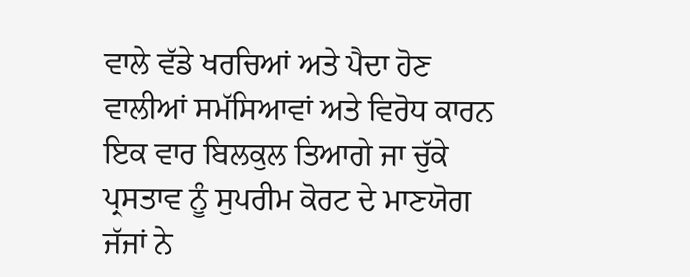ਵਾਲੇ ਵੱਡੇ ਖਰਚਿਆਂ ਅਤੇ ਪੈਦਾ ਹੋਣ ਵਾਲੀਆਂ ਸਮੱਸਿਆਵਾਂ ਅਤੇ ਵਿਰੋਧ ਕਾਰਨ ਇਕ ਵਾਰ ਬਿਲਕੁਲ ਤਿਆਗੇ ਜਾ ਚੁੱਕੇ ਪ੍ਰਸਤਾਵ ਨੂੰ ਸੁਪਰੀਮ ਕੋਰਟ ਦੇ ਮਾਣਯੋਗ ਜੱਜਾਂ ਨੇ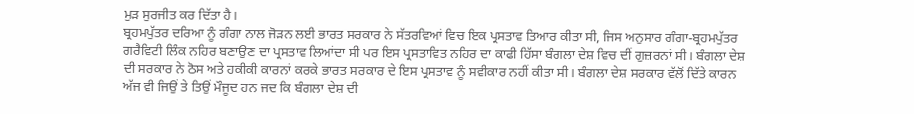ਮੁੜ ਸੁਰਜੀਤ ਕਰ ਦਿੱਤਾ ਹੈ।
ਬ੍ਰਹਮਪੁੱਤਰ ਦਰਿਆ ਨੂੰ ਗੰਗਾ ਨਾਲ ਜੋੜਨ ਲਈ ਭਾਰਤ ਸਰਕਾਰ ਨੇ ਸੱਤਰਵਿਆਂ ਵਿਚ ਇਕ ਪ੍ਰਸਤਾਵ ਤਿਆਰ ਕੀਤਾ ਸੀ, ਜਿਸ ਅਨੁਸਾਰ ਗੰਗਾ-ਬ੍ਰਹਮਪੁੱਤਰ ਗਰੈਵਿਟੀ ਲਿੰਕ ਨਹਿਰ ਬਣਾਉਣ ਦਾ ਪ੍ਰਸਤਾਵ ਲਿਆਂਦਾ ਸੀ ਪਰ ਇਸ ਪ੍ਰਸਤਾਵਿਤ ਨਹਿਰ ਦਾ ਕਾਫੀ ਹਿੱਸਾ ਬੰਗਲਾ ਦੇਸ਼ ਵਿਚ ਦੀਂ ਗੁਜ਼ਰਨਾਂ ਸੀ। ਬੰਗਲਾ ਦੇਸ਼ ਦੀ ਸਰਕਾਰ ਨੇ ਠੋਸ ਅਤੇ ਹਕੀਕੀ ਕਾਰਨਾਂ ਕਰਕੇ ਭਾਰਤ ਸਰਕਾਰ ਦੇ ਇਸ ਪ੍ਰਸਤਾਵ ਨੂੰ ਸਵੀਕਾਰ ਨਹੀਂ ਕੀਤਾ ਸੀ। ਬੰਗਲਾ ਦੇਸ਼ ਸਰਕਾਰ ਵੱਲੋਂ ਦਿੱਤੇ ਕਾਰਨ ਅੱਜ ਵੀ ਜਿਉਂ ਤੇ ਤਿਉਂ ਮੌਜੂਦ ਹਨ ਜਦ ਕਿ ਬੰਗਲਾ ਦੇਸ਼ ਦੀ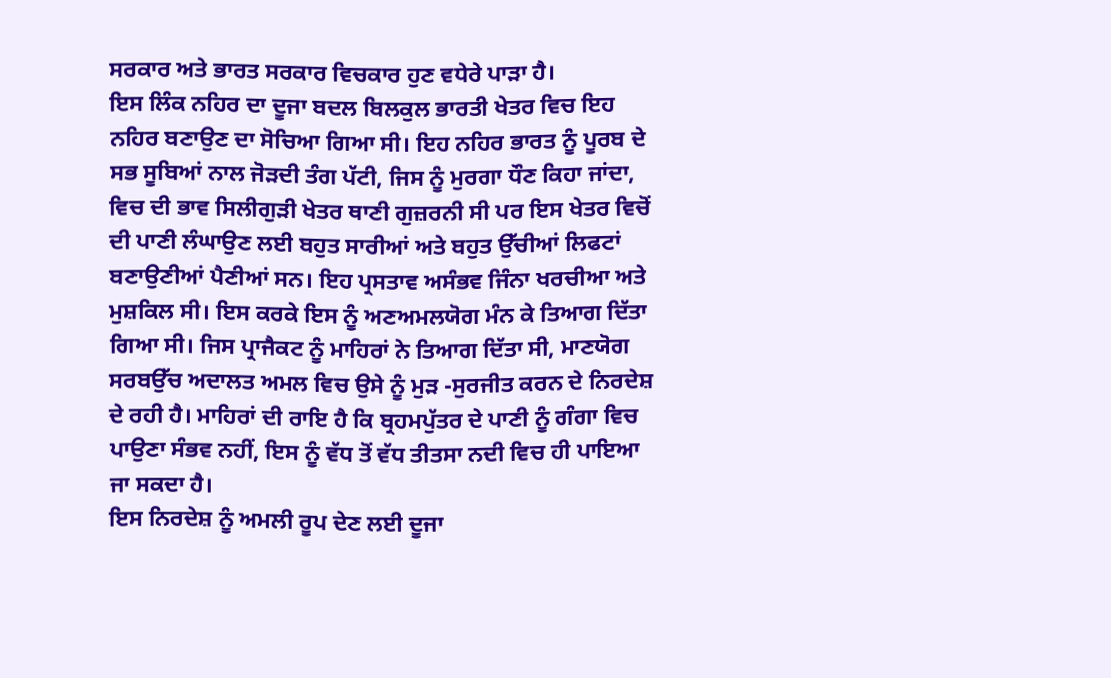ਸਰਕਾਰ ਅਤੇ ਭਾਰਤ ਸਰਕਾਰ ਵਿਚਕਾਰ ਹੁਣ ਵਧੇਰੇ ਪਾੜਾ ਹੈ।
ਇਸ ਲਿੰਕ ਨਹਿਰ ਦਾ ਦੂਜਾ ਬਦਲ ਬਿਲਕੁਲ ਭਾਰਤੀ ਖੇਤਰ ਵਿਚ ਇਹ ਨਹਿਰ ਬਣਾਉਣ ਦਾ ਸੋਚਿਆ ਗਿਆ ਸੀ। ਇਹ ਨਹਿਰ ਭਾਰਤ ਨੂੰ ਪੂਰਬ ਦੇ ਸਭ ਸੂਬਿਆਂ ਨਾਲ ਜੋੜਦੀ ਤੰਗ ਪੱਟੀ, ਜਿਸ ਨੂੰ ਮੁਰਗਾ ਧੌਣ ਕਿਹਾ ਜਾਂਦਾ, ਵਿਚ ਦੀ ਭਾਵ ਸਿਲੀਗੁੜੀ ਖੇਤਰ ਥਾਣੀ ਗੁਜ਼ਰਨੀ ਸੀ ਪਰ ਇਸ ਖੇਤਰ ਵਿਚੋਂ ਦੀ ਪਾਣੀ ਲੰਘਾਉਣ ਲਈ ਬਹੁਤ ਸਾਰੀਆਂ ਅਤੇ ਬਹੁਤ ਉੱਚੀਆਂ ਲਿਫਟਾਂ ਬਣਾਉਣੀਆਂ ਪੈਣੀਆਂ ਸਨ। ਇਹ ਪ੍ਰਸਤਾਵ ਅਸੰਭਵ ਜਿੰਨਾ ਖਰਚੀਆ ਅਤੇ ਮੁਸ਼ਕਿਲ ਸੀ। ਇਸ ਕਰਕੇ ਇਸ ਨੂੰ ਅਣਅਮਲਯੋਗ ਮੰਨ ਕੇ ਤਿਆਗ ਦਿੱਤਾ ਗਿਆ ਸੀ। ਜਿਸ ਪ੍ਰਾਜੈਕਟ ਨੂੰ ਮਾਹਿਰਾਂ ਨੇ ਤਿਆਗ ਦਿੱਤਾ ਸੀ, ਮਾਣਯੋਗ ਸਰਬਉੱਚ ਅਦਾਲਤ ਅਮਲ ਵਿਚ ਉਸੇ ਨੂੰ ਮੁੜ -ਸੁਰਜੀਤ ਕਰਨ ਦੇ ਨਿਰਦੇਸ਼ ਦੇ ਰਹੀ ਹੈ। ਮਾਹਿਰਾਂ ਦੀ ਰਾਇ ਹੈ ਕਿ ਬ੍ਰਹਮਪੁੱਤਰ ਦੇ ਪਾਣੀ ਨੂੰ ਗੰਗਾ ਵਿਚ ਪਾਉਣਾ ਸੰਭਵ ਨਹੀਂ, ਇਸ ਨੂੰ ਵੱਧ ਤੋਂ ਵੱਧ ਤੀਤਸਾ ਨਦੀ ਵਿਚ ਹੀ ਪਾਇਆ ਜਾ ਸਕਦਾ ਹੈ।
ਇਸ ਨਿਰਦੇਸ਼ ਨੂੰ ਅਮਲੀ ਰੂਪ ਦੇਣ ਲਈ ਦੂਜਾ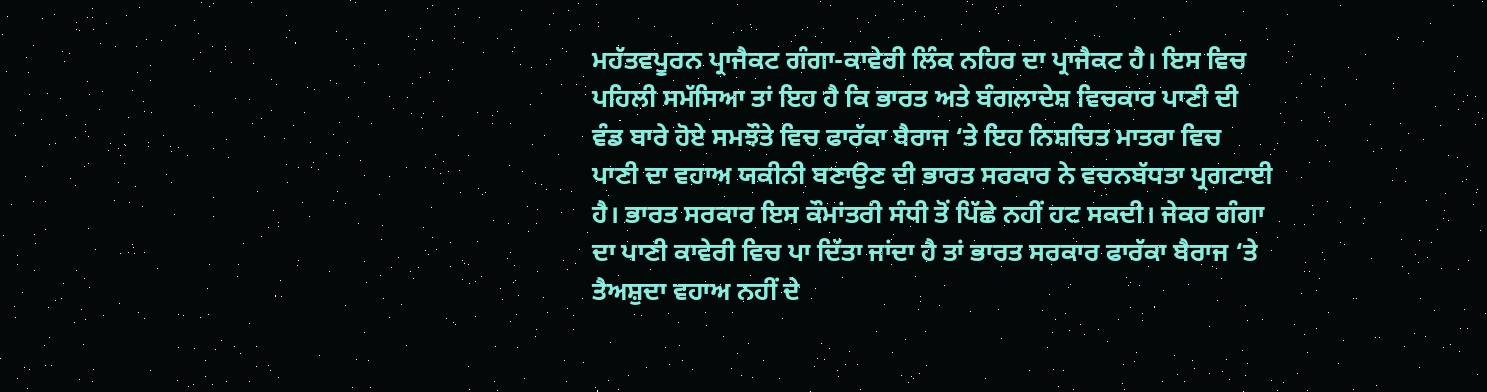ਮਹੱਤਵਪੂਰਨ ਪ੍ਰਾਜੈਕਟ ਗੰਗਾ-ਕਾਵੇਰੀ ਲਿੰਕ ਨਹਿਰ ਦਾ ਪ੍ਰਾਜੈਕਟ ਹੈ। ਇਸ ਵਿਚ ਪਹਿਲੀ ਸਮੱਸਿਆ ਤਾਂ ਇਹ ਹੈ ਕਿ ਭਾਰਤ ਅਤੇ ਬੰਗਲਾਦੇਸ਼ ਵਿਚਕਾਰ ਪਾਣੀ ਦੀ ਵੰਡ ਬਾਰੇ ਹੋਏ ਸਮਝੌਤੇ ਵਿਚ ਫਾਰੱਕਾ ਬੈਰਾਜ ‘ਤੇ ਇਹ ਨਿਸ਼ਚਿਤ ਮਾਤਰਾ ਵਿਚ ਪਾਣੀ ਦਾ ਵਹਾਅ ਯਕੀਨੀ ਬਣਾਉਣ ਦੀ ਭਾਰਤ ਸਰਕਾਰ ਨੇ ਵਚਨਬੱਧਤਾ ਪ੍ਰਗਟਾਈ ਹੈ। ਭਾਰਤ ਸਰਕਾਰ ਇਸ ਕੌਮਾਂਤਰੀ ਸੰਧੀ ਤੋਂ ਪਿੱਛੇ ਨਹੀਂ ਹਟ ਸਕਦੀ। ਜੇਕਰ ਗੰਗਾ ਦਾ ਪਾਣੀ ਕਾਵੇਰੀ ਵਿਚ ਪਾ ਦਿੱਤਾ ਜਾਂਦਾ ਹੈ ਤਾਂ ਭਾਰਤ ਸਰਕਾਰ ਫਾਰੱਕਾ ਬੈਰਾਜ ‘ਤੇ ਤੈਅਸ਼ੁਦਾ ਵਹਾਅ ਨਹੀਂ ਦੇ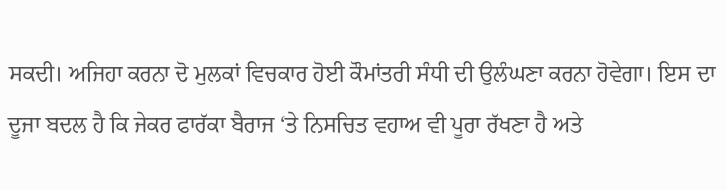ਸਕਦੀ। ਅਜਿਹਾ ਕਰਨਾ ਦੋ ਮੁਲਕਾਂ ਵਿਚਕਾਰ ਹੋਈ ਕੌਮਾਂਤਰੀ ਸੰਧੀ ਦੀ ਉਲੰਘਣਾ ਕਰਨਾ ਹੋਵੇਗਾ। ਇਸ ਦਾ ਦੂਜਾ ਬਦਲ ਹੈ ਕਿ ਜੇਕਰ ਫਾਰੱਕਾ ਬੈਰਾਜ ‘ਤੇ ਨਿਸਚਿਤ ਵਹਾਅ ਵੀ ਪੂਰਾ ਰੱਖਣਾ ਹੈ ਅਤੇ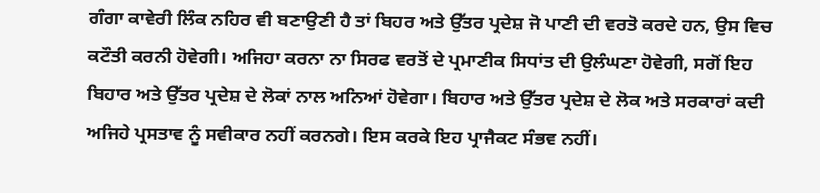ਗੰਗਾ ਕਾਵੇਰੀ ਲਿੰਕ ਨਹਿਰ ਵੀ ਬਣਾਉਣੀ ਹੈ ਤਾਂ ਬਿਹਰ ਅਤੇ ਉੱਤਰ ਪ੍ਰਦੇਸ਼ ਜੋ ਪਾਣੀ ਦੀ ਵਰਤੋ ਕਰਦੇ ਹਨ, ਉਸ ਵਿਚ ਕਟੌਤੀ ਕਰਨੀ ਹੋਵੇਗੀ। ਅਜਿਹਾ ਕਰਨਾ ਨਾ ਸਿਰਫ ਵਰਤੋਂ ਦੇ ਪ੍ਰਮਾਣੀਕ ਸਿਧਾਂਤ ਦੀ ਉਲੰਘਣਾ ਹੋਵੇਗੀ, ਸਗੋਂ ਇਹ ਬਿਹਾਰ ਅਤੇ ਉੱਤਰ ਪ੍ਰਦੇਸ਼ ਦੇ ਲੋਕਾਂ ਨਾਲ ਅਨਿਆਂ ਹੋਵੇਗਾ। ਬਿਹਾਰ ਅਤੇ ਉੱਤਰ ਪ੍ਰਦੇਸ਼ ਦੇ ਲੋਕ ਅਤੇ ਸਰਕਾਰਾਂ ਕਦੀ ਅਜਿਹੇ ਪ੍ਰਸਤਾਵ ਨੂੰ ਸਵੀਕਾਰ ਨਹੀਂ ਕਰਨਗੇ। ਇਸ ਕਰਕੇ ਇਹ ਪ੍ਰਾਜੈਕਟ ਸੰਭਵ ਨਹੀਂ।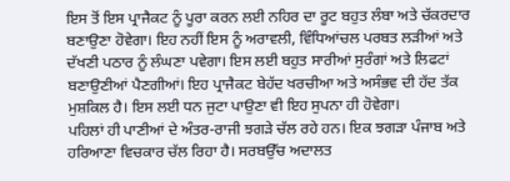ਇਸ ਤੋਂ ਇਸ ਪ੍ਰਾਜੈਕਟ ਨੂੰ ਪੂਰਾ ਕਰਨ ਲਈ ਨਹਿਰ ਦਾ ਰੂਟ ਬਹੁਤ ਲੰਬਾ ਅਤੇ ਚੱਕਰਦਾਰ ਬਣਾਉਣਾ ਹੋਵੇਗਾ। ਇਹ ਨਹੀਂ ਇਸ ਨੂੰ ਅਰਾਵਲੀ, ਵਿੰਧਿਆਂਚਲ ਪਰਬਤ ਲੜੀਆਂ ਅਤੇ ਦੱਖਣੀ ਪਠਾਰ ਨੂੰ ਲੰਘਣਾ ਪਵੇਗਾ। ਇਸ ਲਈ ਬਹੁਤ ਸਾਰੀਆਂ ਸੁਰੰਗਾਂ ਅਤੇ ਲਿਫਟਾਂ ਬਣਾਉਣੀਆਂ ਪੈਣਗੀਆਂ। ਇਹ ਪ੍ਰਾਜੈਕਟ ਬੇਹੱਦ ਖਰਚੀਆ ਅਤੇ ਅਸੰਭਵ ਦੀ ਹੱਦ ਤੱਕ ਮੁਸ਼ਕਿਲ ਹੈ। ਇਸ ਲਈ ਧਨ ਜੁਟਾ ਪਾਉਣਾ ਵੀ ਇਹ ਸੁਪਨਾ ਹੀ ਹੋਵੇਗਾ।
ਪਹਿਲਾਂ ਹੀ ਪਾਣੀਆਂ ਦੇ ਅੰਤਰ-ਰਾਜੀ ਝਗੜੇ ਚੱਲ ਰਹੇ ਹਨ। ਇਕ ਝਗੜਾ ਪੰਜਾਬ ਅਤੇ ਹਰਿਆਣਾ ਵਿਚਕਾਰ ਚੱਲ ਰਿਹਾ ਹੈ। ਸਰਬਉੱਚ ਅਦਾਲਤ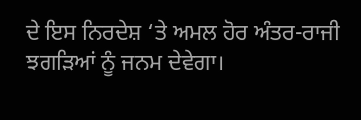ਦੇ ਇਸ ਨਿਰਦੇਸ਼ ‘ਤੇ ਅਮਲ ਹੋਰ ਅੰਤਰ-ਰਾਜੀ ਝਗੜਿਆਂ ਨੂੰ ਜਨਮ ਦੇਵੇਗਾ।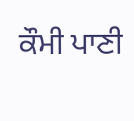ਕੌਮੀ ਪਾਣੀ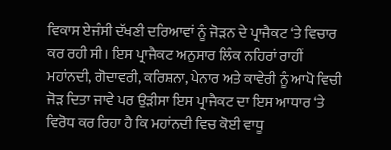ਵਿਕਾਸ ਏਜੰਸੀ ਦੱਖਣੀ ਦਰਿਆਵਾਂ ਨੂੰ ਜੋੜਨ ਦੇ ਪ੍ਰਾਜੈਕਟ ‘ਤੇ ਵਿਚਾਰ ਕਰ ਰਹੀ ਸੀ। ਇਸ ਪ੍ਰਾਜੈਕਟ ਅਨੁਸਾਰ ਲਿੰਕ ਨਹਿਰਾਂ ਰਾਹੀਂ ਮਹਾਂਨਦੀ, ਗੋਦਾਵਰੀ, ਕਰਿਸ਼ਨਾ, ਪੇਨਾਰ ਅਤੇ ਕਾਵੇਰੀ ਨੂੰ ਆਪੋ ਵਿਚੀ ਜੋੜ ਦਿਤਾ ਜਾਵੇ ਪਰ ਉੜੀਸਾ ਇਸ ਪ੍ਰਾਜੈਕਟ ਦਾ ਇਸ ਆਧਾਰ ‘ਤੇ ਵਿਰੋਧ ਕਰ ਰਿਹਾ ਹੈ ਕਿ ਮਹਾਂਨਦੀ ਵਿਚ ਕੋਈ ਵਾਧੂ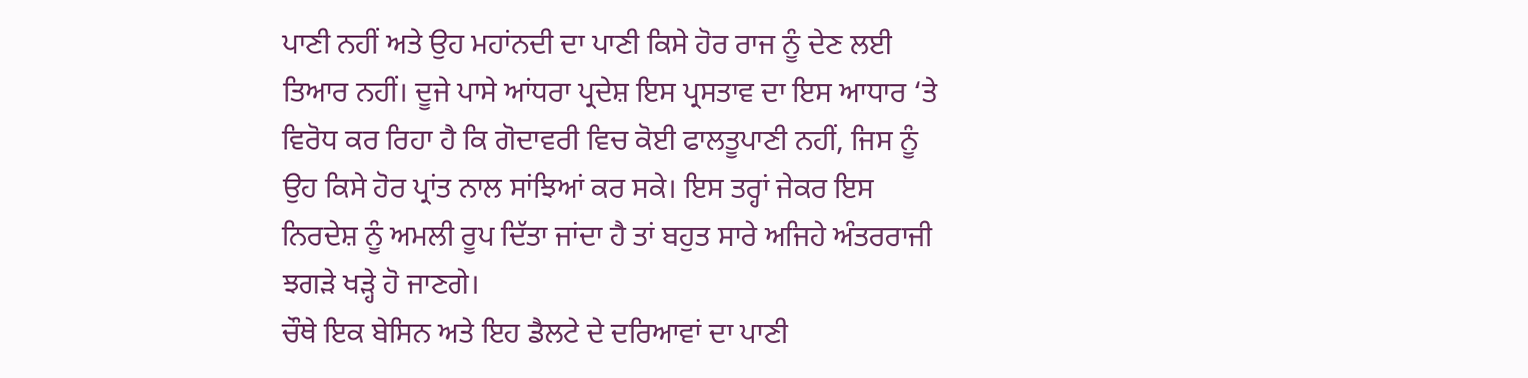ਪਾਣੀ ਨਹੀਂ ਅਤੇ ਉਹ ਮਹਾਂਨਦੀ ਦਾ ਪਾਣੀ ਕਿਸੇ ਹੋਰ ਰਾਜ ਨੂੰ ਦੇਣ ਲਈ ਤਿਆਰ ਨਹੀਂ। ਦੂਜੇ ਪਾਸੇ ਆਂਧਰਾ ਪ੍ਰਦੇਸ਼ ਇਸ ਪ੍ਰਸਤਾਵ ਦਾ ਇਸ ਆਧਾਰ ‘ਤੇ ਵਿਰੋਧ ਕਰ ਰਿਹਾ ਹੈ ਕਿ ਗੋਦਾਵਰੀ ਵਿਚ ਕੋਈ ਫਾਲਤੂਪਾਣੀ ਨਹੀਂ, ਜਿਸ ਨੂੰ ਉਹ ਕਿਸੇ ਹੋਰ ਪ੍ਰਾਂਤ ਨਾਲ ਸਾਂਝਿਆਂ ਕਰ ਸਕੇ। ਇਸ ਤਰ੍ਹਾਂ ਜੇਕਰ ਇਸ ਨਿਰਦੇਸ਼ ਨੂੰ ਅਮਲੀ ਰੂਪ ਦਿੱਤਾ ਜਾਂਦਾ ਹੈ ਤਾਂ ਬਹੁਤ ਸਾਰੇ ਅਜਿਹੇ ਅੰਤਰਰਾਜੀ ਝਗੜੇ ਖੜ੍ਹੇ ਹੋ ਜਾਣਗੇ।
ਚੌਥੇ ਇਕ ਬੇਸਿਨ ਅਤੇ ਇਹ ਡੈਲਟੇ ਦੇ ਦਰਿਆਵਾਂ ਦਾ ਪਾਣੀ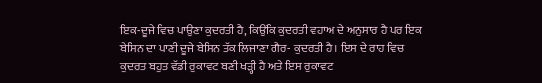ਇਕ-ਦੂਜੇ ਵਿਚ ਪਾਉਣਾ ਕੁਦਰਤੀ ਹੈ, ਕਿਉਂਕਿ ਕੁਦਰਤੀ ਵਹਾਅ ਦੇ ਅਨੁਸਾਰ ਹੈ ਪਰ ਇਕ ਬੇਸਿਨ ਦਾ ਪਾਣੀ ਦੂਜੇ ਬੇਸਿਨ ਤੱਕ ਲਿਜਾਣਾ ਗੈਰ- ਕੁਦਰਤੀ ਹੈ। ਇਸ ਦੇ ਰਾਹ ਵਿਚ ਕੁਦਰਤ ਬਹੁਤ ਵੱਡੀ ਰੁਕਾਵਟ ਬਣੀ ਖੜ੍ਹੀ ਹੈ ਅਤੇ ਇਸ ਰੁਕਾਵਟ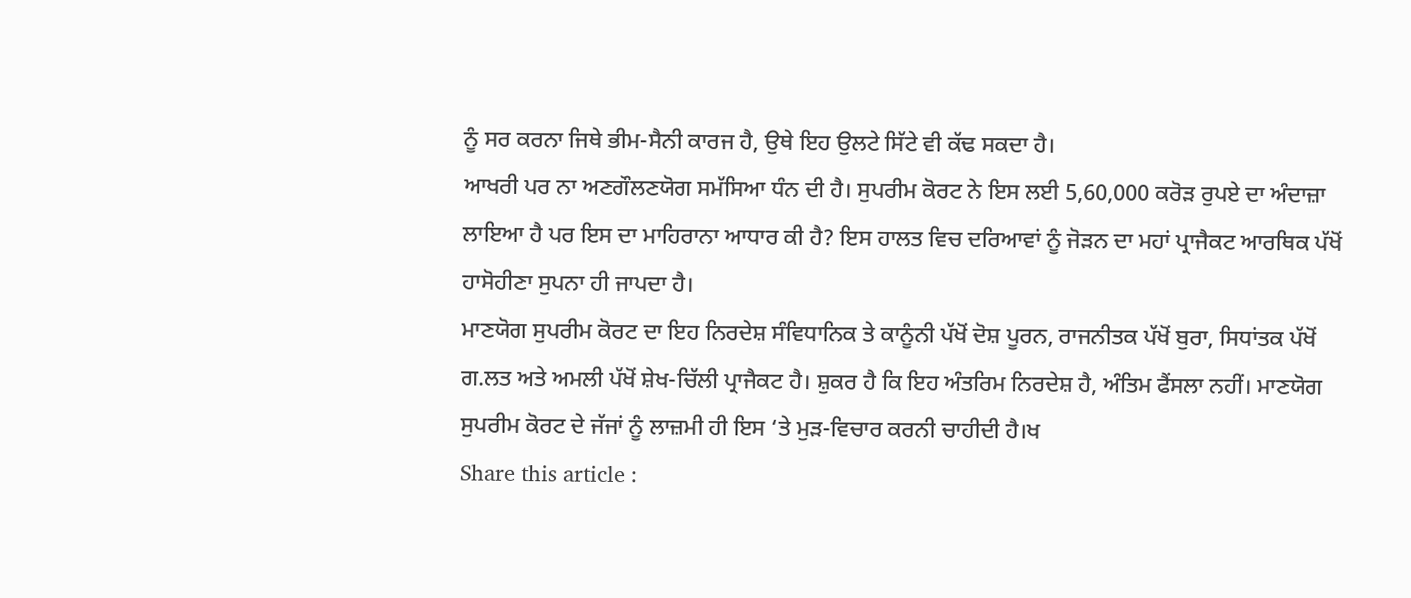ਨੂੰ ਸਰ ਕਰਨਾ ਜਿਥੇ ਭੀਮ-ਸੈਨੀ ਕਾਰਜ ਹੈ, ਉਥੇ ਇਹ ਉਲਟੇ ਸਿੱਟੇ ਵੀ ਕੱਢ ਸਕਦਾ ਹੈ।
ਆਖਰੀ ਪਰ ਨਾ ਅਣਗੌਲਣਯੋਗ ਸਮੱਸਿਆ ਧੰਨ ਦੀ ਹੈ। ਸੁਪਰੀਮ ਕੋਰਟ ਨੇ ਇਸ ਲਈ 5,60,000 ਕਰੋੜ ਰੁਪਏ ਦਾ ਅੰਦਾਜ਼ਾ ਲਾਇਆ ਹੈ ਪਰ ਇਸ ਦਾ ਮਾਹਿਰਾਨਾ ਆਧਾਰ ਕੀ ਹੈ? ਇਸ ਹਾਲਤ ਵਿਚ ਦਰਿਆਵਾਂ ਨੂੰ ਜੋੜਨ ਦਾ ਮਹਾਂ ਪ੍ਰਾਜੈਕਟ ਆਰਥਿਕ ਪੱਖੋਂ ਹਾਸੋਹੀਣਾ ਸੁਪਨਾ ਹੀ ਜਾਪਦਾ ਹੈ।
ਮਾਣਯੋਗ ਸੁਪਰੀਮ ਕੋਰਟ ਦਾ ਇਹ ਨਿਰਦੇਸ਼ ਸੰਵਿਧਾਨਿਕ ਤੇ ਕਾਨੂੰਨੀ ਪੱਖੋਂ ਦੋਸ਼ ਪੂਰਨ, ਰਾਜਨੀਤਕ ਪੱਖੋਂ ਬੁਰਾ, ਸਿਧਾਂਤਕ ਪੱਖੋਂ ਗ.ਲਤ ਅਤੇ ਅਮਲੀ ਪੱਖੋਂ ਸ਼ੇਖ-ਚਿੱਲੀ ਪ੍ਰਾਜੈਕਟ ਹੈ। ਸ਼ੁਕਰ ਹੈ ਕਿ ਇਹ ਅੰਤਰਿਮ ਨਿਰਦੇਸ਼ ਹੈ, ਅੰਤਿਮ ਫੈਂਸਲਾ ਨਹੀਂ। ਮਾਣਯੋਗ ਸੁਪਰੀਮ ਕੋਰਟ ਦੇ ਜੱਜਾਂ ਨੂੰ ਲਾਜ਼ਮੀ ਹੀ ਇਸ ‘ਤੇ ਮੁੜ-ਵਿਚਾਰ ਕਰਨੀ ਚਾਹੀਦੀ ਹੈ।ਖ
Share this article :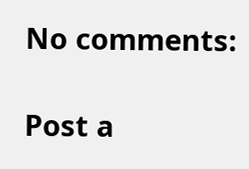No comments:

Post a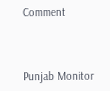Comment



Punjab Monitor